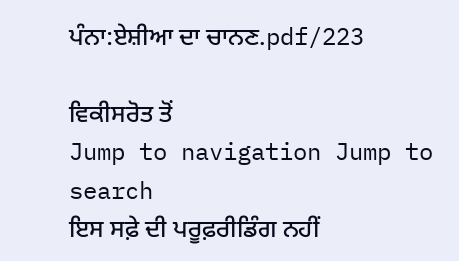ਪੰਨਾ:ਏਸ਼ੀਆ ਦਾ ਚਾਨਣ.pdf/223

ਵਿਕੀਸਰੋਤ ਤੋਂ
Jump to navigation Jump to search
ਇਸ ਸਫ਼ੇ ਦੀ ਪਰੂਫ਼ਰੀਡਿੰਗ ਨਹੀਂ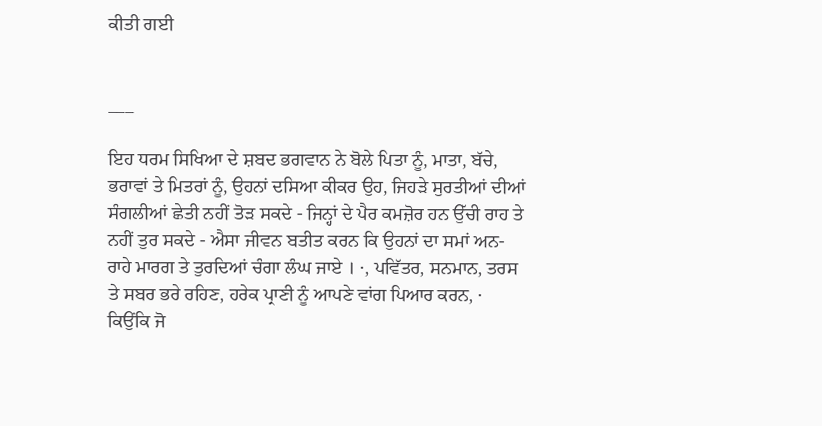ਕੀਤੀ ਗਈ


___

ਇਹ ਧਰਮ ਸਿਖਿਆ ਦੇ ਸ਼ਬਦ ਭਗਵਾਨ ਨੇ ਬੋਲੇ ਪਿਤਾ ਨੂੰ, ਮਾਤਾ, ਬੱਚੇ, ਭਰਾਵਾਂ ਤੇ ਮਿਤਰਾਂ ਨੂੰ, ਉਹਨਾਂ ਦਸਿਆ ਕੀਕਰ ਉਹ, ਜਿਹੜੇ ਸੁਰਤੀਆਂ ਦੀਆਂ ਸੰਗਲੀਆਂ ਛੇਤੀ ਨਹੀਂ ਤੋੜ ਸਕਦੇ - ਜਿਨ੍ਹਾਂ ਦੇ ਪੈਰ ਕਮਜ਼ੋਰ ਹਨ ਉੱਚੀ ਰਾਹ ਤੇ ਨਹੀਂ ਤੁਰ ਸਕਦੇ - ਐਸਾ ਜੀਵਨ ਬਤੀਤ ਕਰਨ ਕਿ ਉਹਨਾਂ ਦਾ ਸਮਾਂ ਅਨ-ਰਾਹੇ ਮਾਰਗ ਤੇ ਤੁਰਦਿਆਂ ਚੰਗਾ ਲੰਘ ਜਾਏ । ·, ਪਵਿੱਤਰ, ਸਨਮਾਨ, ਤਰਸ ਤੇ ਸਬਰ ਭਰੇ ਰਹਿਣ, ਹਰੇਕ ਪ੍ਰਾਣੀ ਨੂੰ ਆਪਣੇ ਵਾਂਗ ਪਿਆਰ ਕਰਨ, · ਕਿਉਂਕਿ ਜੋ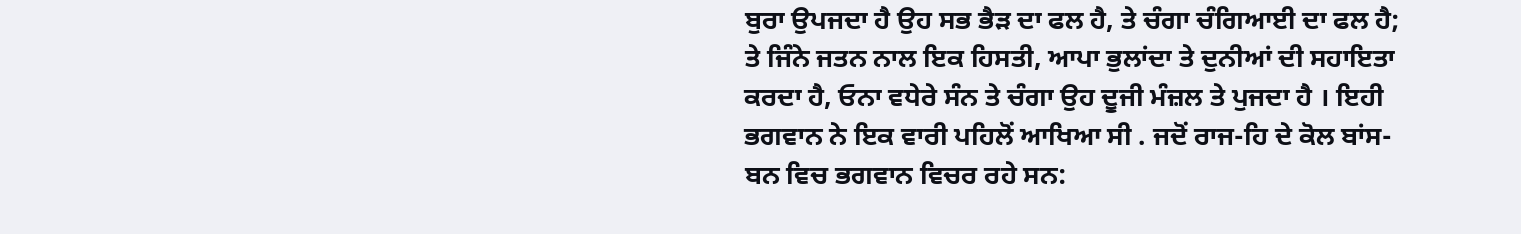ਬੁਰਾ ਉਪਜਦਾ ਹੈ ਉਹ ਸਭ ਭੈੜ ਦਾ ਫਲ ਹੈ, ਤੇ ਚੰਗਾ ਚੰਗਿਆਈ ਦਾ ਫਲ ਹੈ; ਤੇ ਜਿੰਨੇ ਜਤਨ ਨਾਲ ਇਕ ਹਿਸਤੀ, ਆਪਾ ਭੁਲਾਂਦਾ ਤੇ ਦੁਨੀਆਂ ਦੀ ਸਹਾਇਤਾ ਕਰਦਾ ਹੈ, ਓਨਾ ਵਧੇਰੇ ਸੰਨ ਤੇ ਚੰਗਾ ਉਹ ਦੂਜੀ ਮੰਜ਼ਲ ਤੇ ਪੁਜਦਾ ਹੈ । ਇਹੀ ਭਗਵਾਨ ਨੇ ਇਕ ਵਾਰੀ ਪਹਿਲੋਂ ਆਖਿਆ ਸੀ . ਜਦੋਂ ਰਾਜ-ਹਿ ਦੇ ਕੋਲ ਬਾਂਸ-ਬਨ ਵਿਚ ਭਗਵਾਨ ਵਿਚਰ ਰਹੇ ਸਨ: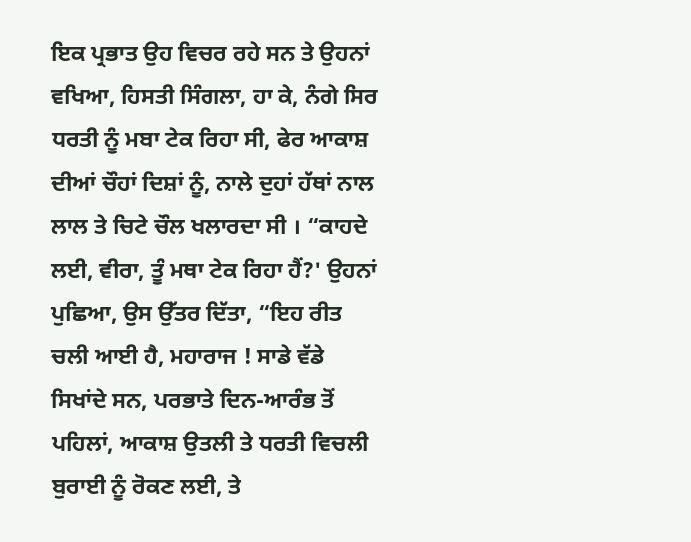ਇਕ ਪ੍ਰਭਾਤ ਉਹ ਵਿਚਰ ਰਹੇ ਸਨ ਤੇ ਉਹਨਾਂ ਵਖਿਆ, ਹਿਸਤੀ ਸਿੰਗਲਾ, ਹਾ ਕੇ, ਨੰਗੇ ਸਿਰ ਧਰਤੀ ਨੂੰ ਮਬਾ ਟੇਕ ਰਿਹਾ ਸੀ, ਫੇਰ ਆਕਾਸ਼ ਦੀਆਂ ਚੌਹਾਂ ਦਿਸ਼ਾਂ ਨੂੰ, ਨਾਲੇ ਦੁਹਾਂ ਹੱਥਾਂ ਨਾਲ ਲਾਲ ਤੇ ਚਿਟੇ ਚੌਲ ਖਲਾਰਦਾ ਸੀ । “ਕਾਹਦੇ ਲਈ, ਵੀਰਾ, ਤੂੰ ਮਥਾ ਟੇਕ ਰਿਹਾ ਹੈਂ?' ਉਹਨਾਂ ਪੁਛਿਆ, ਉਸ ਉੱਤਰ ਦਿੱਤਾ, “ਇਹ ਰੀਤ ਚਲੀ ਆਈ ਹੈ, ਮਹਾਰਾਜ ! ਸਾਡੇ ਵੱਡੇ ਸਿਖਾਂਦੇ ਸਨ, ਪਰਭਾਤੇ ਦਿਨ-ਆਰੰਭ ਤੋਂ ਪਹਿਲਾਂ, ਆਕਾਸ਼ ਉਤਲੀ ਤੇ ਧਰਤੀ ਵਿਚਲੀ ਬੁਰਾਈ ਨੂੰ ਰੋਕਣ ਲਈ, ਤੇ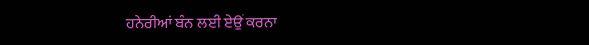ਹਨੇਰੀਆਂ ਬੰਨ ਲਈ ਏਉਂ ਕਰਨਾ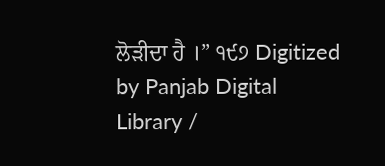ਲੋੜੀਦਾ ਹੈ ।” ੧੯੭ Digitized by Panjab Digital Library /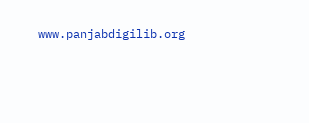www.panjabdigilib.org